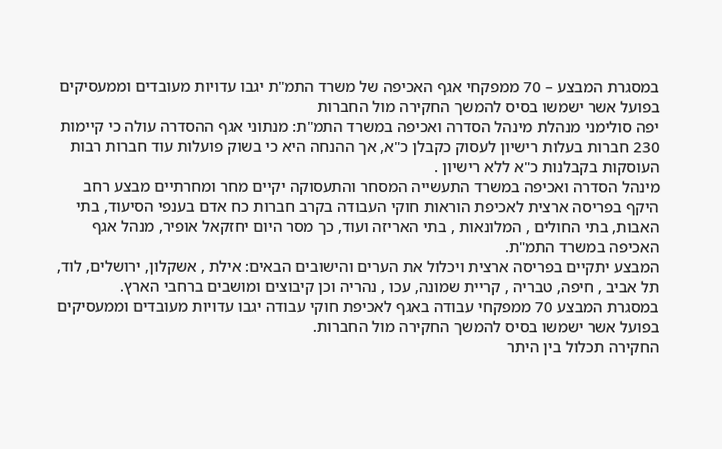במסגרת המבצע – 70 ממפקחי אגף האכיפה של משרד התמ"ת יגבו עדויות מעובדים וממעסיקים בפועל אשר ישמשו בסיס להמשך החקירה מול החברות
יפה סולימני מנהלת מינהל הסדרה ואכיפה במשרד התמ"ת: מנתוני אגף ההסדרה עולה כי קיימות 230 חברות בעלות רישיון לעסוק כקבלן כ"א, אך ההנחה היא כי בשוק פועלות עוד חברות רבות העוסקות בקבלנות כ"א ללא רישיון .
מינהל הסדרה ואכיפה במשרד התעשייה המסחר והתעסוקה יקיים מחר ומחרתיים מבצע רחב היקף בפריסה ארצית לאכיפת הוראות חוקי העבודה בקרב חברות כח אדם בענפי הסיעוד, בתי האבות, בתי החולים , המלונאות , בתי האריזה ועוד, כך מסר היום יחזקאל אופיר, מנהל אגף האכיפה במשרד התמ"ת.
המבצע יתקיים בפריסה ארצית ויכלול את הערים והישובים הבאים: אילת , אשקלון, ירושלים, לוד, תל אביב , חיפה, טבריה , קריית שמונה, עכו , נהריה וכן קיבוצים ומושבים ברחבי הארץ.
במסגרת המבצע 70 ממפקחי עבודה באגף לאכיפת חוקי עבודה יגבו עדויות מעובדים וממעסיקים בפועל אשר ישמשו בסיס להמשך החקירה מול החברות.
החקירה תכלול בין היתר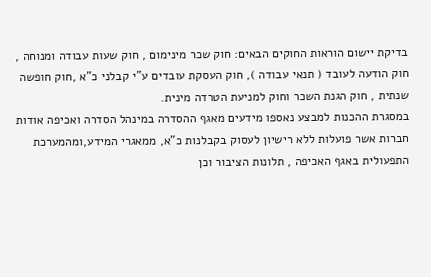בדיקת יישום הוראות החוקים הבאים: חוק שכר מינימום , חוק שעות עבודה ומנוחה , חוק הודעה לעובד ( תנאי עבודה ), חוק העסקת עובדים ע"י קבלני כ"א ,חוק חופשה שנתית , חוק הגנת השכר וחוק למניעת הטרדה מינית.
במסגרת ההכנות למבצע נאספו מידעים מאגף ההסדרה במינהל הסדרה ואכיפה אודות חברות אשר פועלות ללא רישיון לעסוק בקבלנות כ"א, ממאגרי המידע,ומהמערכת התפעולית באגף האכיפה , תלונות הציבור וכן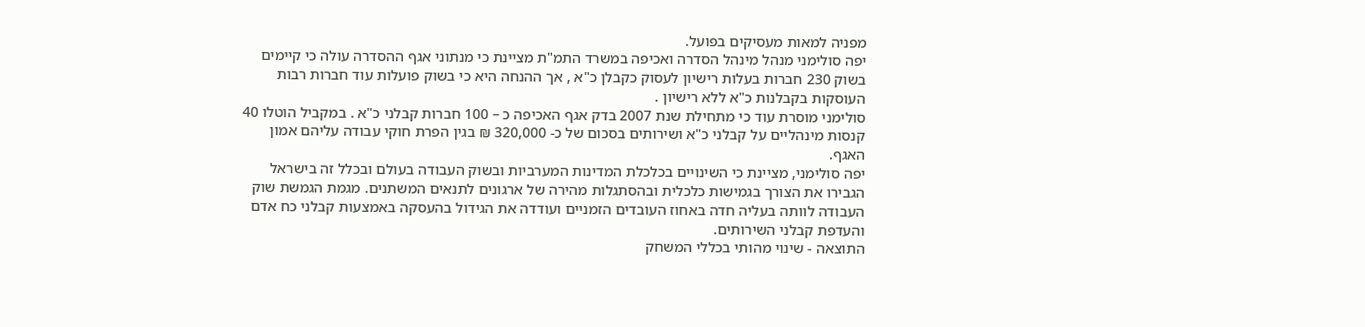מפניה למאות מעסיקים בפועל.
יפה סולימני מנהל מינהל הסדרה ואכיפה במשרד התמ"ת מציינת כי מנתוני אגף ההסדרה עולה כי קיימים בשוק 230 חברות בעלות רישיון לעסוק כקבלן כ"א , אך ההנחה היא כי בשוק פועלות עוד חברות רבות העוסקות בקבלנות כ"א ללא רישיון .
סולימני מוסרת עוד כי מתחילת שנת 2007 בדק אגף האכיפה כ – 100 חברות קבלני כ"א . במקביל הוטלו 40 קנסות מינהליים על קבלני כ"א ושירותים בסכום של כ- 320,000 ₪ בגין הפרת חוקי עבודה עליהם אמון האגף.
יפה סולימני, מציינת כי השינויים בכלכלת המדינות המערביות ובשוק העבודה בעולם ובכלל זה בישראל הגבירו את הצורך בגמישות כלכלית ובהסתגלות מהירה של ארגונים לתנאים המשתנים. מגמת הגמשת שוק העבודה לוותה בעליה חדה באחוז העובדים הזמניים ועודדה את הגידול בהעסקה באמצעות קבלני כח אדם והעדפת קבלני השירותים.
התוצאה - שינוי מהותי בכללי המשחק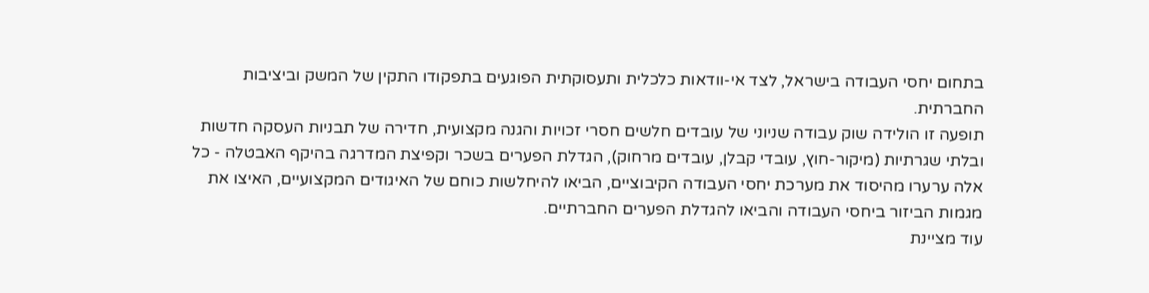בתחום יחסי העבודה בישראל, לצד אי-וודאות כלכלית ותעסוקתית הפוגעים בתפקודו התקין של המשק וביציבות החברתית.
תופעה זו הולידה שוק עבודה שניוני של עובדים חלשים חסרי זכויות והגנה מקצועית, חדירה של תבניות העסקה חדשות ובלתי שגרתיות (מיקור-חוץ, עובדי קבלן, עובדים מרחוק), הגדלת הפערים בשכר וקפיצת המדרגה בהיקף האבטלה - כל אלה ערערו מהיסוד את מערכת יחסי העבודה הקיבוציים, הביאו להיחלשות כוחם של האיגודים המקצועיים, האיצו את מגמות הביזור ביחסי העבודה והביאו להגדלת הפערים החברתיים.
עוד מציינת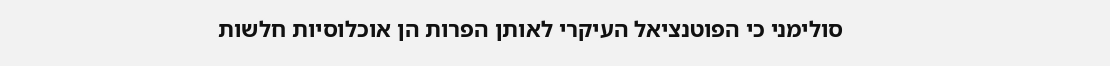סולימני כי הפוטנציאל העיקרי לאותן הפרות הן אוכלוסיות חלשות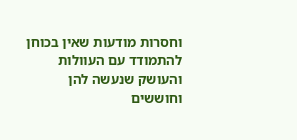וחסרות מודעות שאין בכוחן להתמודד עם העוולות והעושק שנעשה להן וחוששים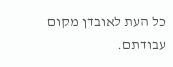כל העת לאובדן מקום עבודתם.